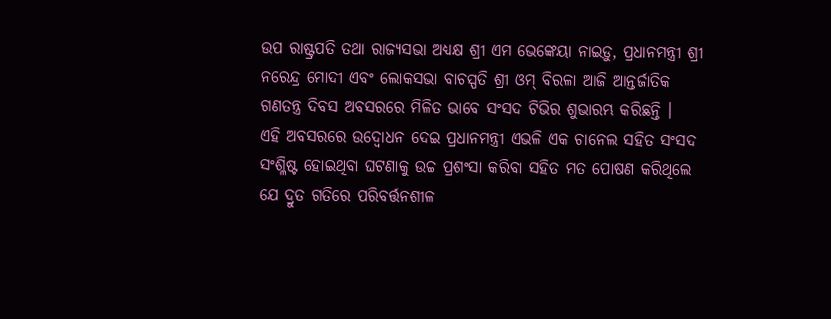ଉପ ରାଷ୍ଟ୍ରପତି ତଥା ରାଜ୍ୟସଭା ଅଧ୍ୟକ୍ଷ ଶ୍ରୀ ଏମ ଭେଙ୍କେୟା ନାଇଡ଼ୁ, ପ୍ରଧାନମନ୍ତ୍ରୀ ଶ୍ରୀ ନରେନ୍ଦ୍ର ମୋଦୀ ଏବଂ ଲୋକସଭା ବାଚସ୍ପତି ଶ୍ରୀ ଓମ୍ ବିରଳା ଆଜି ଆନ୍ତର୍ଜାତିକ ଗଣତନ୍ତ୍ର ଦିବସ ଅବସରରେ ମିଳିତ ଭାବେ ସଂସଦ ଟିଭିର ଶୁଭାରମ୍ଭ କରିଛନ୍ତି ।
ଏହି ଅବସରରେ ଉଦ୍ବୋଧନ ଦେଇ ପ୍ରଧାନମନ୍ତ୍ରୀ ଏଭଳି ଏକ ଚାନେଲ ସହିତ ସଂସଦ ସଂଶ୍ଳିଷ୍ଟ ହୋଇଥିବା ଘଟଣାକୁ ଉଚ୍ଚ ପ୍ରଶଂସା କରିବା ସହିତ ମତ ପୋଷଣ କରିଥିଲେ ଯେ ଦ୍ରୁତ ଗତିରେ ପରିବର୍ତ୍ତନଶୀଳ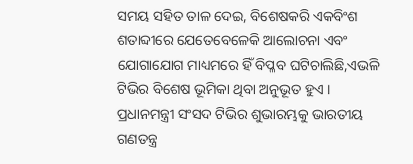ସମୟ ସହିତ ତାଳ ଦେଇ, ବିଶେଷକରି ଏକବିଂଶ ଶତାବ୍ଦୀରେ ଯେତେବେଳେକି ଆଲୋଚନା ଏବଂ ଯୋଗାଯୋଗ ମାଧ୍ୟମରେ ହିଁ ବିପ୍ଳବ ଘଟିଚାଲିଛି,ଏଭଳି ଟିଭିର ବିଶେଷ ଭୂମିକା ଥିବା ଅନୁଭୂତ ହୁଏ । ପ୍ରଧାନମନ୍ତ୍ରୀ ସଂସଦ ଟିଭିର ଶୁଭାରମ୍ଭକୁ ଭାରତୀୟ ଗଣତନ୍ତ୍ର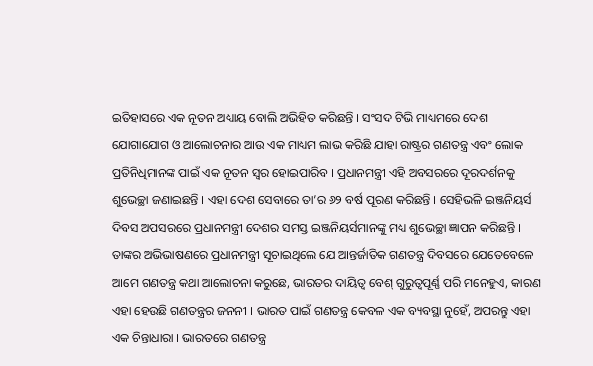ଇତିହାସରେ ଏକ ନୂତନ ଅଧ୍ୟାୟ ବୋଲି ଅଭିହିତ କରିଛନ୍ତି । ସଂସଦ ଟିଭି ମାଧ୍ୟମରେ ଦେଶ ଯୋଗାଯୋଗ ଓ ଆଲୋଚନାର ଆଉ ଏକ ମାଧ୍ୟମ ଲାଭ କରିଛି ଯାହା ରାଷ୍ଟ୍ରର ଗଣତନ୍ତ୍ର ଏବଂ ଲୋକ ପ୍ରତିନିଧିମାନଙ୍କ ପାଇଁ ଏକ ନୂତନ ସ୍ୱର ହୋଇପାରିବ । ପ୍ରଧାନମନ୍ତ୍ରୀ ଏହି ଅବସରରେ ଦୂରଦର୍ଶନକୁ ଶୁଭେଚ୍ଛା ଜଣାଇଛନ୍ତି । ଏହା ଦେଶ ସେବାରେ ତା’ର ୬୨ ବର୍ଷ ପୂରଣ କରିଛନ୍ତି । ସେହିଭଳି ଇଞ୍ଜନିୟର୍ସ ଦିବସ ଅପସରରେ ପ୍ରଧାନମନ୍ତ୍ରୀ ଦେଶର ସମସ୍ତ ଇଞ୍ଜନିୟର୍ସମାନଙ୍କୁ ମଧ୍ୟ ଶୁଭେଚ୍ଛା ଜ୍ଞାପନ କରିଛନ୍ତି ।
ତାଙ୍କର ଅଭିଭାଷଣରେ ପ୍ରଧାନମନ୍ତ୍ରୀ ସୂଚାଇଥିଲେ ଯେ ଆନ୍ତର୍ଜାତିକ ଗଣତନ୍ତ୍ର ଦିବସରେ ଯେତେବେଳେ ଆମେ ଗଣତନ୍ତ୍ର କଥା ଆଲୋଚନା କରୁଛେ, ଭାରତର ଦାୟିତ୍ୱ ବେଶ୍ ଗୁରୁତ୍ୱପୂର୍ଣ୍ଣ ପରି ମନେହୁଏ, କାରଣ ଏହା ହେଉଛି ଗଣତନ୍ତ୍ରର ଜନନୀ । ଭାରତ ପାଇଁ ଗଣତନ୍ତ୍ର କେବଳ ଏକ ବ୍ୟବସ୍ଥା ନୁହେଁ, ଅପରନ୍ତୁ ଏହା ଏକ ଚିନ୍ତାଧାରା । ଭାରତରେ ଗଣତନ୍ତ୍ର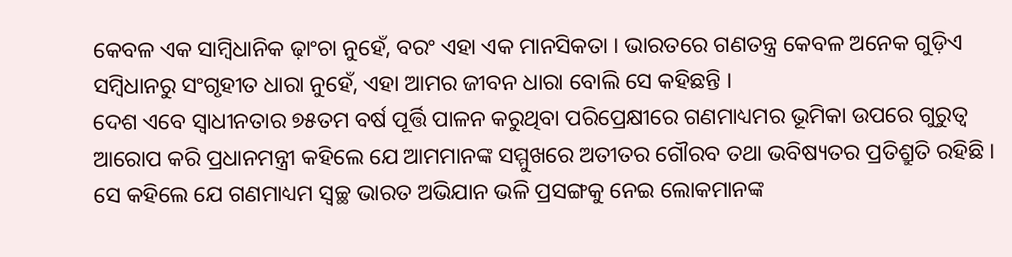କେବଳ ଏକ ସାମ୍ବିଧାନିକ ଢ଼ାଂଚା ନୁହେଁ, ବରଂ ଏହା ଏକ ମାନସିକତା । ଭାରତରେ ଗଣତନ୍ତ୍ର କେବଳ ଅନେକ ଗୁଡ଼ିଏ ସମ୍ବିଧାନରୁ ସଂଗୃହୀତ ଧାରା ନୁହେଁ, ଏହା ଆମର ଜୀବନ ଧାରା ବୋଲି ସେ କହିଛନ୍ତି ।
ଦେଶ ଏବେ ସ୍ୱାଧୀନତାର ୭୫ତମ ବର୍ଷ ପୂର୍ତ୍ତି ପାଳନ କରୁଥିବା ପରିପ୍ରେକ୍ଷୀରେ ଗଣମାଧ୍ୟମର ଭୂମିକା ଉପରେ ଗୁରୁତ୍ୱ ଆରୋପ କରି ପ୍ରଧାନମନ୍ତ୍ରୀ କହିଲେ ଯେ ଆମମାନଙ୍କ ସମ୍ମୁଖରେ ଅତୀତର ଗୌରବ ତଥା ଭବିଷ୍ୟତର ପ୍ରତିଶ୍ରୁତି ରହିଛି । ସେ କହିଲେ ଯେ ଗଣମାଧ୍ୟମ ସ୍ୱଚ୍ଛ ଭାରତ ଅଭିଯାନ ଭଳି ପ୍ରସଙ୍ଗକୁ ନେଇ ଲୋକମାନଙ୍କ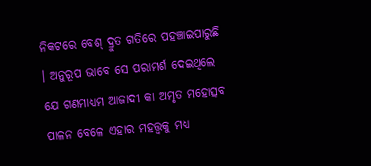ନିକଟରେ ବେଶ୍ ଦ୍ରୁତ ଗତିରେ ପହଞ୍ଚାଇପାରୁଛି । ଅନୁରୂପ ଭାବେ ସେ ପରାମର୍ଶ ଦେଇଥିଲେ ଯେ ଗଣମାଧ୍ୟମ ଆଜାଦୀ କା ଅମୃତ ମହୋତ୍ସବ ପାଳନ ବେଳେ ଏହାର ମହତ୍ତ୍ୱକୁ ମଧ୍ୟ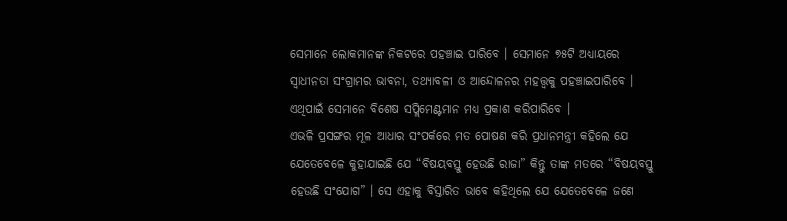ସେମାନେ ଲୋକମାନଙ୍କ ନିକଟରେ ପହଞ୍ଚାଇ ପାରିବେ । ସେମାନେ ୭୫ଟି ଅଧ୍ୟାୟରେ ସ୍ୱାଧୀନତା ସଂଗ୍ରାମର ଭାବନା, ତଥ୍ୟାବଳୀ ଓ ଆନ୍ଦୋଳନର ମହତ୍ତ୍ୱକୁ ପହଞ୍ଚାଇପାରିବେ । ଏଥିପାଇଁ ସେମାନେ ବିଶେଷ ସପ୍ଲିମେଣ୍ଟମାନ ମଧ୍ୟ ପ୍ରକାଶ କରିପାରିବେ ।
ଏଭଳି ପ୍ରସଙ୍ଗର ମୂଳ ଆଧାର ସଂପର୍କରେ ମତ ପୋଷଣ କରି ପ୍ରଧାନମନ୍ତ୍ରୀ କହିଲେ ଯେ ଯେତେବେଳେ କୁହାଯାଇଛି ଯେ “ବିଷୟବସ୍ତୁ ହେଉଛି ରାଜା” କିନ୍ତୁ ତାଙ୍କ ମତରେ “ବିଷୟବସ୍ତୁ ହେଉଛି ସଂଯୋଗ” । ସେ ଏହାକୁ ବିସ୍ତାରିତ ଭାବେ କହିଥିଲେ ଯେ ଯେତେବେଳେ ଜଣେ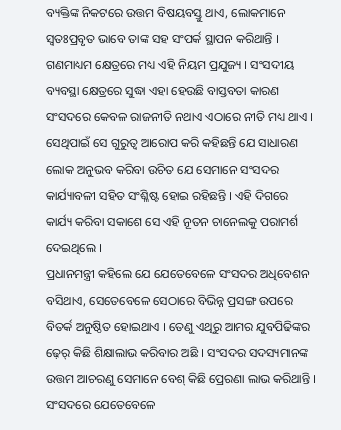ବ୍ୟକ୍ତିଙ୍କ ନିକଟରେ ଉତ୍ତମ ବିଷୟବସ୍ତୁ ଥାଏ, ଲୋକମାନେ ସ୍ୱତଃପ୍ରବୃତ ଭାବେ ତାଙ୍କ ସହ ସଂପର୍କ ସ୍ଥାପନ କରିଥାନ୍ତି । ଗଣମାଧ୍ୟମ କ୍ଷେତ୍ରରେ ମଧ୍ୟ ଏହି ନିୟମ ପ୍ରଯୁଜ୍ୟ । ସଂସଦୀୟ ବ୍ୟବସ୍ଥା କ୍ଷେତ୍ରରେ ସୁଦ୍ଧା ଏହା ହେଉଛି ବାସ୍ତବତା କାରଣ ସଂସଦରେ କେବଳ ରାଜନୀତି ନଥାଏ ଏଠାରେ ନୀତି ମଧ୍ୟ ଥାଏ । ସେଥିପାଇଁ ସେ ଗୁରୁତ୍ୱ ଆରୋପ କରି କହିଛନ୍ତି ଯେ ସାଧାରଣ ଲୋକ ଅନୁଭବ କରିବା ଉଚିତ ଯେ ସେମାନେ ସଂସଦର କାର୍ଯ୍ୟାବଳୀ ସହିତ ସଂଶ୍ଳିଷ୍ଟ ହୋଇ ରହିଛନ୍ତି । ଏହି ଦିଗରେ କାର୍ଯ୍ୟ କରିବା ସକାଶେ ସେ ଏହି ନୂତନ ଚାନେଲକୁ ପରାମର୍ଶ ଦେଇଥିଲେ ।
ପ୍ରଧାନମନ୍ତ୍ରୀ କହିଲେ ଯେ ଯେତେବେଳେ ସଂସଦର ଅଧିବେଶନ ବସିଥାଏ, ସେତେବେଳେ ସେଠାରେ ବିଭିନ୍ନ ପ୍ରସଙ୍ଗ ଉପରେ ବିତର୍କ ଅନୁଷ୍ଠିତ ହୋଇଥାଏ । ତେଣୁ ଏଥିରୁ ଆମର ଯୁବପିଢିଙ୍କର ଢ଼େର୍ କିଛି ଶିକ୍ଷାଲାଭ କରିବାର ଅଛି । ସଂସଦର ସଦସ୍ୟମାନଙ୍କ ଉତ୍ତମ ଆଚରଣୁ ସେମାନେ ବେଶ୍ କିଛି ପ୍ରେରଣା ଲାଭ କରିଥାନ୍ତି । ସଂସଦରେ ଯେତେବେଳେ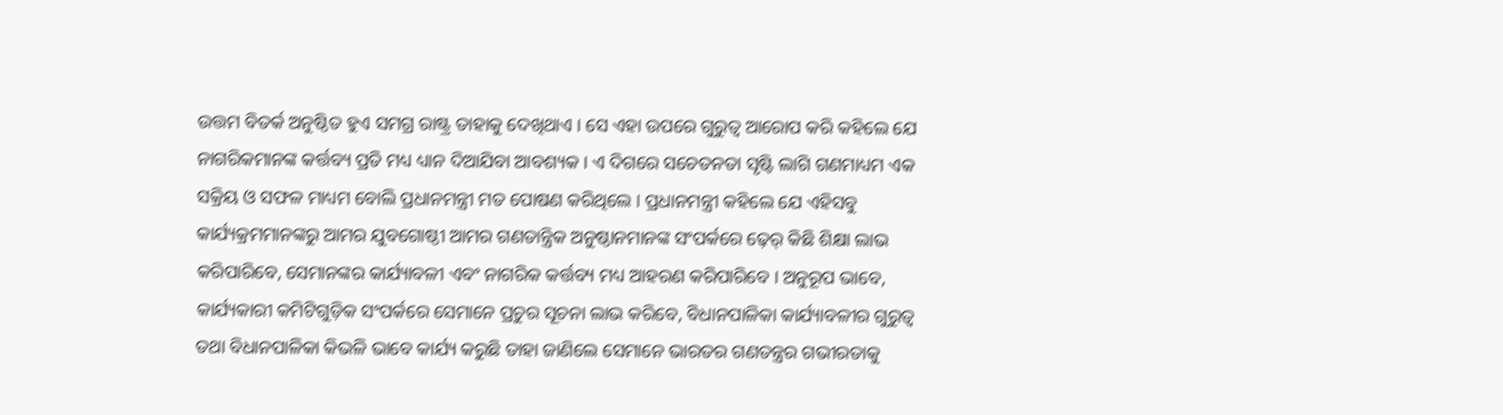ଉତ୍ତମ ବିତର୍କ ଅନୁଷ୍ଠିତ ହୁଏ ସମଗ୍ର ରାଷ୍ଟ୍ର ତାହାକୁ ଦେଖିଥାଏ । ସେ ଏହା ଉପରେ ଗୁରୁତ୍ୱ ଆରୋପ କରି କହିଲେ ଯେ ନାଗରିକମାନଙ୍କ କର୍ତ୍ତବ୍ୟ ପ୍ରତି ମଧ୍ୟ ଧ୍ୟାନ ଦିଆଯିବା ଆବଶ୍ୟକ । ଏ ଦିଗରେ ସଚେତନତା ସୃଷ୍ଟି ଲାଗି ଗଣମାଧ୍ୟମ ଏକ ସକ୍ରିୟ ଓ ସଫଳ ମାଧ୍ୟମ ବୋଲି ପ୍ରଧାନମନ୍ତ୍ରୀ ମତ ପୋଷଣ କରିଥିଲେ । ପ୍ରଧାନମନ୍ତ୍ରୀ କହିଲେ ଯେ ଏହିସବୁ କାର୍ଯ୍ୟକ୍ରମମାନଙ୍କରୁ ଆମର ଯୁବଗୋଷ୍ଠୀ ଆମର ଗଣତାନ୍ତ୍ରିକ ଅନୁଷ୍ଠାନମାନଙ୍କ ସଂପର୍କରେ ଢ଼େର୍ କିଛି ଶିକ୍ଷା ଲାଭ କରିପାରିବେ, ସେମାନଙ୍କର କାର୍ଯ୍ୟାବଳୀ ଏବଂ ନାଗରିକ କର୍ତ୍ତବ୍ୟ ମଧ୍ୟ ଆହରଣ କରିପାରିବେ । ଅନୁରୂପ ଭାବେ, କାର୍ଯ୍ୟକାରୀ କମିଟିଗୁଡ଼ିକ ସଂପର୍କରେ ସେମାନେ ପ୍ରଚୁର ସୂଚନା ଲାଭ କରିବେ, ବିଧାନପାଳିକା କାର୍ଯ୍ୟାବଳୀର ଗୁରୁତ୍ୱ ତଥା ବିଧାନପାଳିକା କିଭଳି ଭାବେ କାର୍ଯ୍ୟ କରୁଛି ତାହା ଜାଣିଲେ ସେମାନେ ଭାରତର ଗଣତନ୍ତ୍ରର ଗଭୀରତାକୁ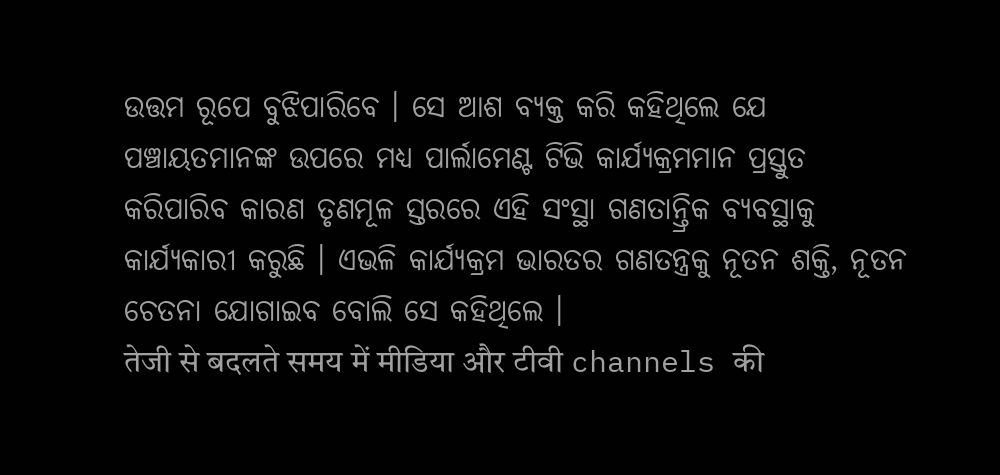ଉତ୍ତମ ରୂପେ ବୁଝିପାରିବେ । ସେ ଆଶ ବ୍ୟକ୍ତ କରି କହିଥିଲେ ଯେ ପଞ୍ଚାୟତମାନଙ୍କ ଉପରେ ମଧ୍ୟ ପାର୍ଲାମେଣ୍ଟ ଟିଭି କାର୍ଯ୍ୟକ୍ରମମାନ ପ୍ରସ୍ତୁତ କରିପାରିବ କାରଣ ତୃଣମୂଳ ସ୍ତରରେ ଏହି ସଂସ୍ଥା ଗଣତାନ୍ତ୍ରିକ ବ୍ୟବସ୍ଥାକୁ କାର୍ଯ୍ୟକାରୀ କରୁଛି । ଏଭଳି କାର୍ଯ୍ୟକ୍ରମ ଭାରତର ଗଣତନ୍ତ୍ରକୁ ନୂତନ ଶକ୍ତି, ନୂତନ ଚେତନା ଯୋଗାଇବ ବୋଲି ସେ କହିଥିଲେ ।
तेजी से बदलते समय में मीडिया और टीवी channels की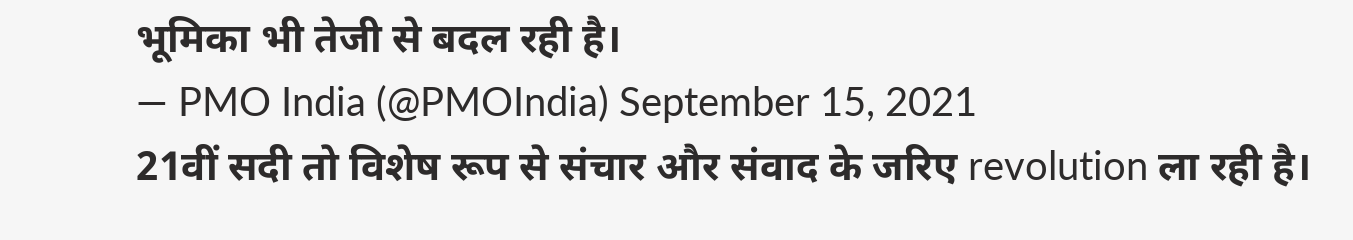भूमिका भी तेजी से बदल रही है।
— PMO India (@PMOIndia) September 15, 2021
21वीं सदी तो विशेष रूप से संचार और संवाद के जरिए revolution ला रही है।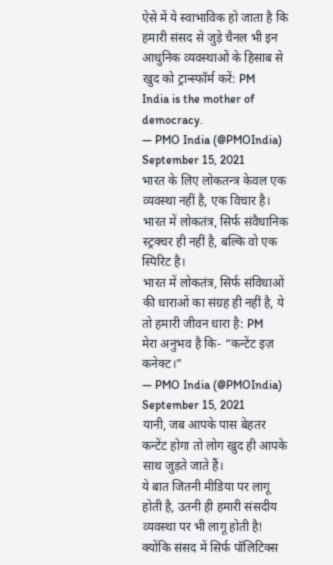ऐसे में ये स्वाभाविक हो जाता है कि हमारी संसद से जुड़े चैनल भी इन आधुनिक व्यवस्थाओं के हिसाब से खुद को ट्रान्स्फॉर्म करें: PM
India is the mother of democracy.
— PMO India (@PMOIndia) September 15, 2021
भारत के लिए लोकतन्त्र केवल एक व्यवस्था नहीं है, एक विचार है।
भारत में लोकतंत्र, सिर्फ संवैधानिक स्ट्रक्चर ही नहीं है, बल्कि वो एक स्पिरिट है।
भारत में लोकतंत्र, सिर्फ संविधाओं की धाराओं का संग्रह ही नहीं है, ये तो हमारी जीवन धारा है: PM
मेरा अनुभव है कि- “कन्टेंट इज़ कनेक्ट।”
— PMO India (@PMOIndia) September 15, 2021
यानी, जब आपके पास बेहतर कन्टेंट होगा तो लोग खुद ही आपके साथ जुड़ते जाते हैं।
ये बात जितनी मीडिया पर लागू होती है, उतनी ही हमारी संसदीय व्यवस्था पर भी लागू होती है!
क्योंकि संसद में सिर्फ पॉलिटिक्स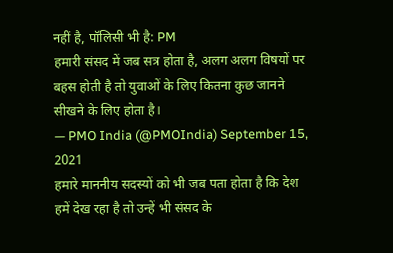नहीं है, पॉलिसी भी है: PM
हमारी संसद में जब सत्र होता है, अलग अलग विषयों पर बहस होती है तो युवाओं के लिए कितना कुछ जानने सीखने के लिए होता है।
— PMO India (@PMOIndia) September 15, 2021
हमारे माननीय सदस्यों को भी जब पता होता है कि देश हमें देख रहा है तो उन्हें भी संसद के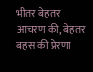भीतर बेहतर आचरण की, बेहतर बहस की प्रेरणा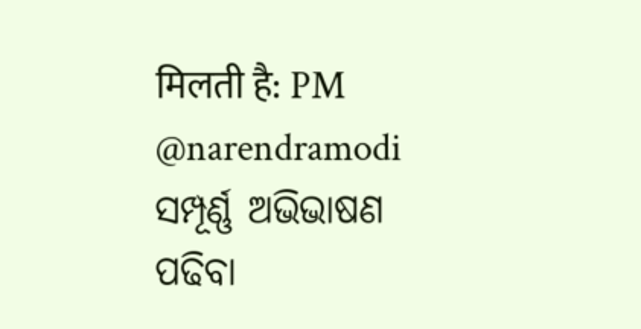मिलती है: PM @narendramodi
ସମ୍ପୂର୍ଣ୍ଣ ଅଭିଭାଷଣ ପଢିବା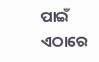ପାଇଁ ଏଠାରେ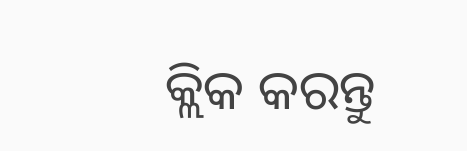କ୍ଲିକ କରନ୍ତୁ